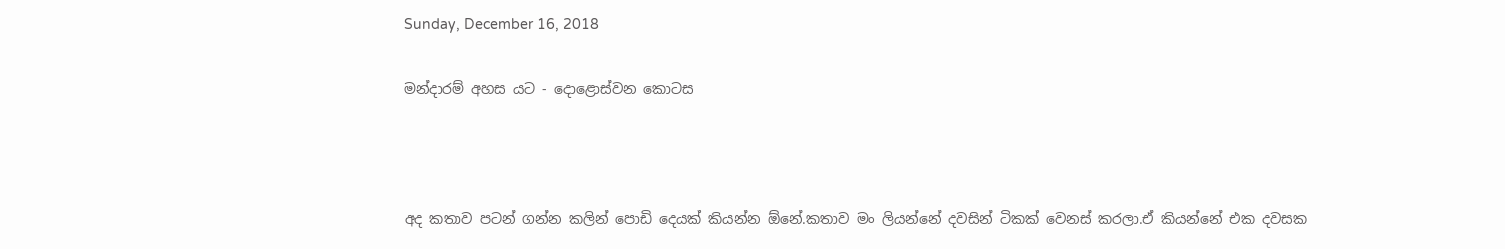Sunday, December 16, 2018

මන්දාරම් අහස යට - දොළොස්වන කොටස



අද කතාව පටන් ගන්න කලින් පොඩි දෙයක් කියන්න ඕනේ.කතාව මං ලියන්නේ දවසින් ටිකක් වෙනස් කරලා.ඒ කියන්නේ එක දවසක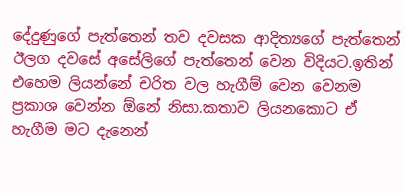දේදුණුගේ පැත්තෙන් තව දවසක ආදිත්‍යගේ පැත්තෙන් ඊලග දවසේ අසේලිගේ පැත්තෙන් වෙන විදියට.ඉතින් එහෙම ලියන්නේ චරිත වල හැගීම් වෙන වෙනම ප්‍රකාශ වෙන්න ඕනේ නිසා.කතාව ලියනකොට ඒ හැගීම මට දැනෙන්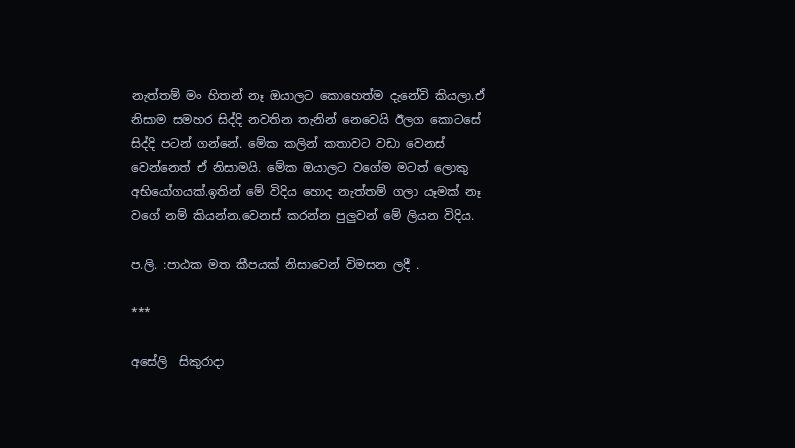නැත්තම් මං හිතන් නෑ ඔයාලට කොහෙත්ම දැනේවි කියලා.ඒ නිසාම සමහර සිද්දි නවතින තැනින් නෙවෙයි ඊලග කොටසේ සිද්දි පටන් ගන්නේ. මේක කලින් කතාවට වඩා වෙනස් වෙන්නෙත් ඒ නිසාමයි. මේක ඔයාලට වගේම මටත් ලොකු අභියෝගයක්.ඉතින් මේ විදිය හොද නැත්තම් ගලා යෑමක් නෑ වගේ නම් කියන්න.වෙනස් කරන්න පුලුවන් මේ ලියන විදිය.

ප.ලි. :පාඨක මත කීපයක් නිසාවෙන් විමසන ලදී .

***

අසේලි  සිකුරාදා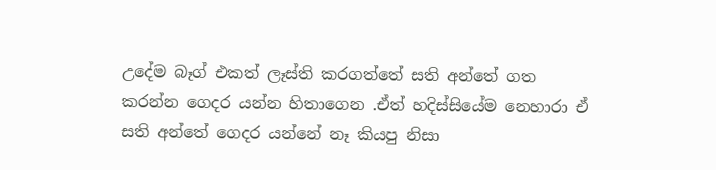උදේම බෑග් එකත් ලෑස්ති කරගත්තේ සති අන්තේ ගත කරන්න ගෙදර යන්න හිතාගෙන .ඒත් හදිස්සියේම නෙහාරා ඒ සති අන්තේ ගෙදර යන්නේ නෑ කියපු නිසා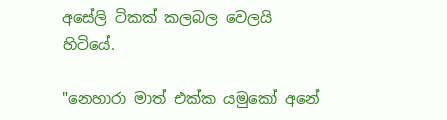අසේලි ටිකක් කලබල වෙලයි හිටියේ.

"නෙහාරා මාත් එක්ක යමුකෝ අනේ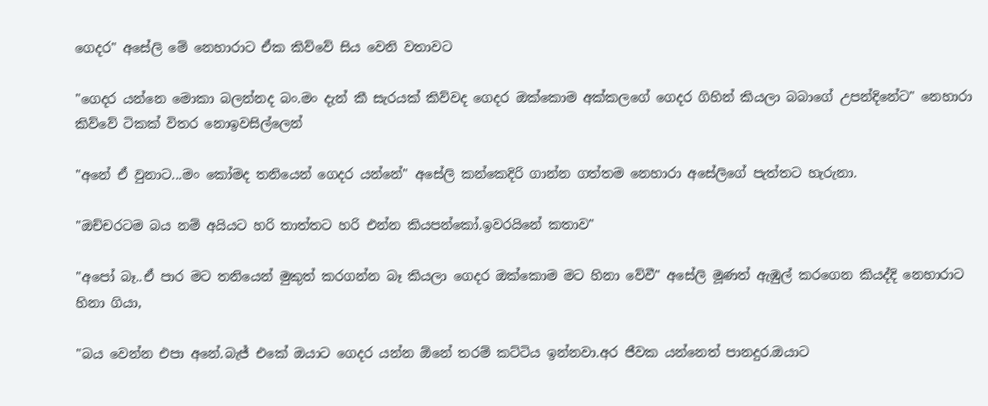ගෙදර" අසේලි මේ නෙහාරාට ඒක කිව්වේ සිය වෙනි වතාවට

"ගෙදර යන්නෙ මොකා බලන්නද බං.මං දැන් කී සැරයක් කිව්වද ගෙදර ඔක්කොම අක්කලගේ ගෙදර ගිහින් කියලා බබාගේ උපන්දිනේට" නෙහාරා කිව්වේ ටිකක් විතර නොඉවසිල්ලෙන්

"අනේ ඒ වුනාට...මං කෝමද තනියෙන් ගෙදර යන්නේ" අසේලි කන්කෙදිරි ගාන්න ගත්තම නෙහාරා අසේලිගේ පැත්තට හැරුනා.

"ඔච්චරටම බය නම් අයියට හරි තාත්තට හරි එන්න කියපන්කෝ.ඉවරයිනේ කතාව"

"අපෝ බෑ..ඒ පාර මට තනියෙන් මුකුත් කරගන්න බෑ කියලා ගෙදර ඔක්කොම මට හිනා වේවී" අසේලි මූණත් ඇඹුල් කරගෙන කියද්දි නෙහාරාට හිනා ගියා,

"බය වෙන්න එපා අනේ.බැජ් එකේ ඔයාට ගෙදර යන්න ඕනේ තරම් කට්ටිය ඉන්නවා.අර ජීවක යන්නෙත් පානදුර.ඔයාට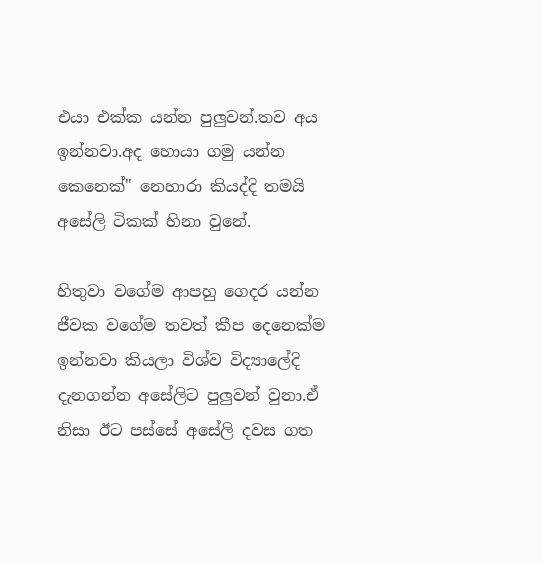එයා එක්ක යන්න පුලුවන්.තව අය ඉන්නවා.අද හොයා ගමු යන්න කෙනෙක්" නෙහාරා කියද්දි තමයි අසේලි ටිකක් හිනා වුනේ.

හිතුවා වගේම ආපහු ගෙදර යන්න ජීවක වගේම තවත් කීප දෙනෙක්ම ඉන්නවා කියලා විශ්ව විද්‍යාලේදි දැනගන්න අසේලිට පුලුවන් වුනා.ඒ නිසා ඊට පස්සේ අසේලි දවස ගත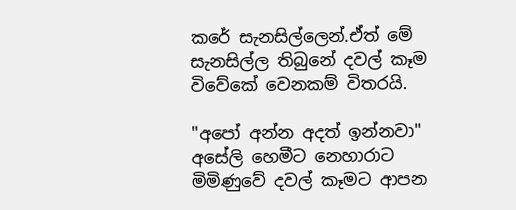කරේ සැනසිල්ලෙන්.ඒත් මේ සැනසිල්ල තිබුනේ දවල් කෑම විවේකේ වෙනකම් විතරයි.

"අපෝ අන්න අදත් ඉන්නවා" අසේලි හෙමීට නෙහාරාට මිමිණුවේ දවල් කෑමට ආපන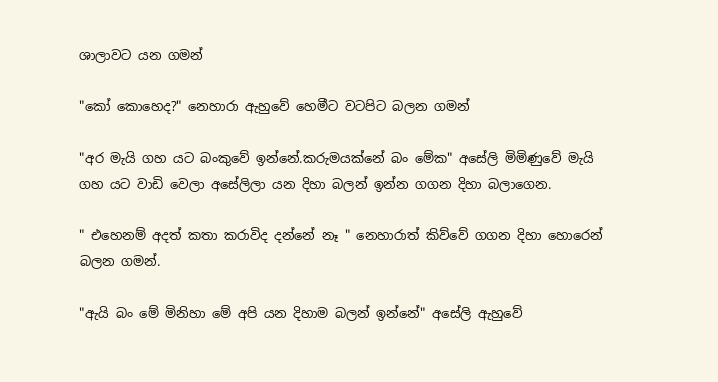ශාලාවට යන ගමන්

"කෝ කොහෙද?" නෙහාරා ඇහුවේ හෙමීට වටපිට බලන ගමන්

"අර මැයි ගහ යට බංකුවේ ඉන්නේ.කරුමයක්නේ බං මේක" අසේලි මිමිණුවේ මැයි ගහ යට වාඩි වෙලා අසේලිලා යන දිහා බලන් ඉන්න ගගන දිහා බලාගෙන.

" එහෙනම් අදත් කතා කරාවිද දන්නේ නෑ " නෙහාරාත් කිව්වේ ගගන දිහා හොරෙන් බලන ගමන්.

"ඇයි බං මේ මිනිහා මේ අපි යන දිහාම බලන් ඉන්නේ" අසේලි ඇහුවේ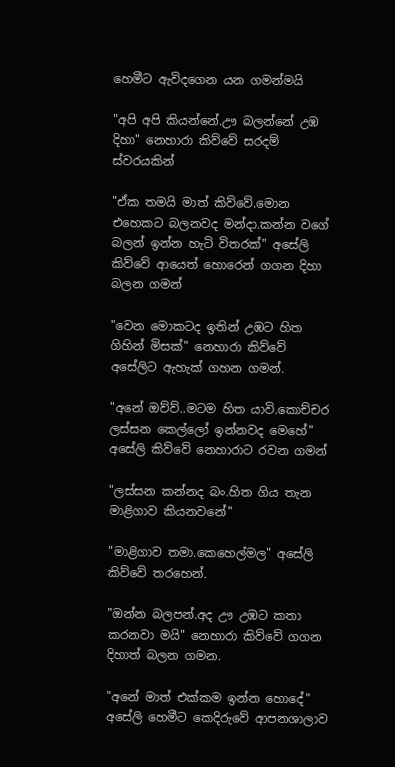හෙමීට ඇවිදගෙන යන ගමන්මයි

"අපි අපි කියන්නේ.ඌ බලන්නේ උඹ දිහා" නෙහාරා කිව්වේ සරදම් ස්වරයකින්

"ඒක තමයි මාත් කිව්වේ.මොන එහෙකට බලනවද මන්දා.කන්න වගේ බලන් ඉන්න හැටි විතරක්" අසේලි කිව්වේ ආයෙත් හොරෙන් ගගන දිහා බලන ගමන්

"වෙන මොකටද ඉතින් උඹට හිත ගිහින් මිසක්" නෙහාරා කිව්වේ අසේලිට ඇහැක් ගහන ගමන්.

"අනේ ඔව්ව්..මටම හිත යාවි.කොච්චර ලස්සන කෙල්ලෝ ඉන්නවද මෙහේ" අසේලි කිව්වේ නෙහාරාට රවන ගමන්

"ලස්සන කන්නද බං.හිත ගිය තැන මාළිගාව කියනවනේ"

"මාළිගාව තමා.කෙහෙල්මල" අසේලි කිව්වේ තරහෙන්.

"ඔන්න බලපන්.අද ඌ උඹට කතා කරනවා මයි" නෙහාරා කිව්වේ ගගන දිහාත් බලන ගමන.

"අනේ මාත් එක්කම ඉන්න හොදේ" අසේලි හෙමීට කෙදිරුවේ ආපනශාලාව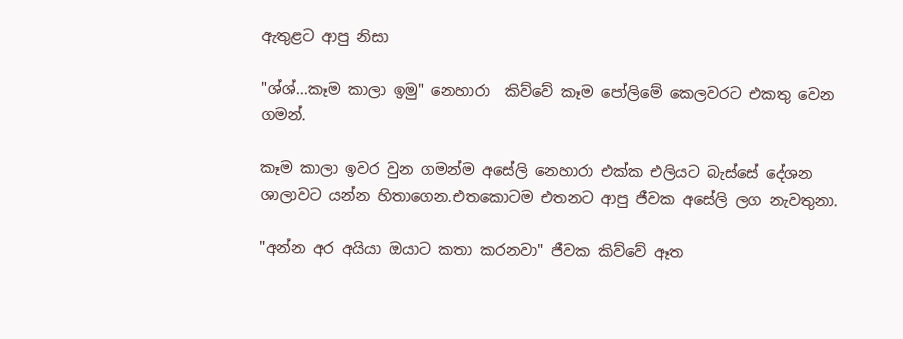ඇතුළට ආපු නිසා

"ශ්ශ්...කෑම කාලා ඉමු" නෙහාරා  කිව්වේ කෑම පෝලිමේ කෙලවරට එකතු වෙන ගමන්.

කෑම කාලා ඉවර වුන ගමන්ම අසේලි නෙහාරා එක්ක එලියට බැස්සේ දේශන ශාලාවට යන්න හිතාගෙන.එතකොටම එතනට ආපු ජීවක අසේලි ලග නැවතුනා.

"අන්න අර අයියා ඔයාට කතා කරනවා" ජීවක කිව්වේ ඈත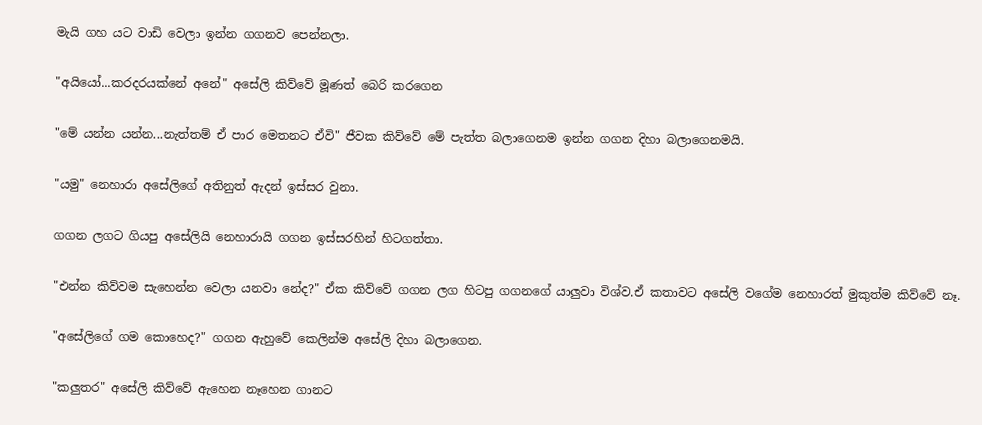මැයි ගහ යට වාඩි වෙලා ඉන්න ගගනව පෙන්නලා.

"අයියෝ...කරදරයක්නේ අනේ" අසේලි කිව්වේ මූණත් බෙරි කරගෙන

"මේ යන්න යන්න...නැත්තම් ඒ පාර මෙතනට ඒවි" ජීවක කිව්වේ මේ පැත්ත බලාගෙනම ඉන්න ගගන දිහා බලාගෙනමයි.

"යමු" නෙහාරා අසේලිගේ අතිනුත් ඇදන් ඉස්සර වුනා.

ගගන ලගට ගියපු අසේලියි නෙහාරායි ගගන ඉස්සරහින් හිටගත්තා.

"එන්න කිව්වම සැහෙන්න වෙලා යනවා නේද?" ඒක කිව්වේ ගගන ලග හිටපු ගගනගේ යාලුවා විශ්ව.ඒ කතාවට අසේලි වගේම නෙහාරත් මුකුත්ම කිව්වේ නෑ.

"අසේලිගේ ගම කොහෙද?" ගගන ඇහුවේ කෙලින්ම අසේලි දිහා බලාගෙන.

"කලුතර" අසේලි කිව්වේ ඇහෙන නෑහෙන ගානට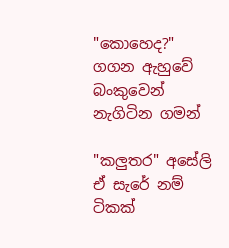"කොහෙද?" ගගන ඇහුවේ බංකුවෙන් නැගිටින ගමන්

"කලුතර" අසේලි ඒ සැරේ නම් ටිකක්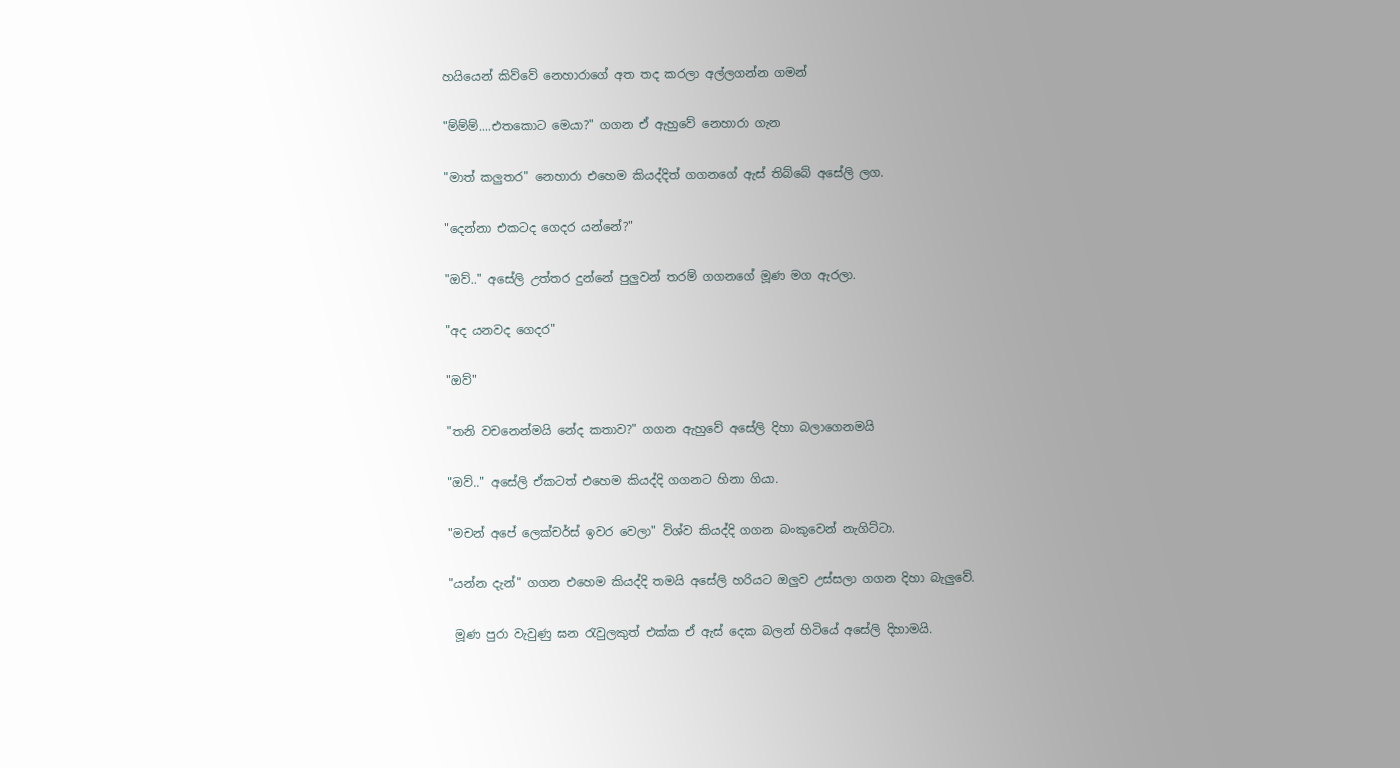හයියෙන් කිව්වේ නෙහාරාගේ අත තද කරලා අල්ලගන්න ගමන්

"ම්ම්ම්....එතකොට මෙයා?" ගගන ඒ ඇහුවේ නෙහාරා ගැන

"මාත් කලුතර" නෙහාරා එහෙම කියද්දිත් ගගනගේ ඇස් තිබ්බේ අසේලි ලග.

"දෙන්නා එකටද ගෙදර යන්නේ?"

"ඔව්.." අසේලි උත්තර දුන්නේ පුලුවන් තරම් ගගනගේ මූණ මග ඇරලා.

"අද යනවද ගෙදර"

"ඔව්"

"තනි වචනෙන්මයි නේද කතාව?" ගගන ඇහුවේ අසේලි දිහා බලාගෙනමයි

"ඔව්.." අසේලි ඒකටත් එහෙම කියද්දි ගගනට හිනා ගියා.

"මචන් අපේ ලෙක්චර්ස් ඉවර වෙලා" විශ්ව කියද්දි ගගන බංකුවෙන් නැගිට්ටා.

"යන්න දැන්" ගගන එහෙම කියද්දි තමයි අසේලි හරියට ඔලුව උස්සලා ගගන දිහා බැලුවේ.

 මූණ පුරා වැවුණු ඝන රැවුලකුත් එක්ක ඒ ඇස් දෙක බලන් හිටියේ අසේලි දිහාමයි.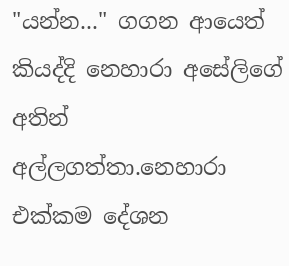"යන්න..." ගගන ආයෙත් කියද්දි නෙහාරා අසේලිගේ අතින් අල්ලගත්තා.නෙහාරා එක්කම දේශන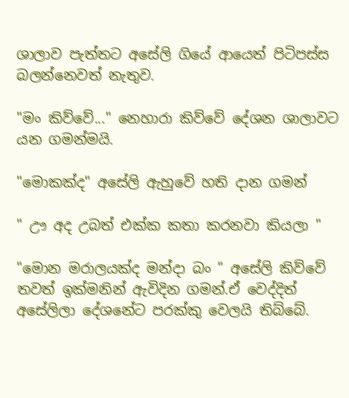ශාලාව පැත්තට අසේලි ගියේ ආයෙත් පිටිපස්ස බලන්නෙවත් නැතුව.

"මං කිව්වේ..." නෙහාරා කිව්වේ දේශන ශාලාවට යන ගමන්මයි.

"මොකක්ද" අසේලි ඇහුවේ හති දාන ගමන්

" ඌ අද උබත් එක්ක කතා කරනවා කියලා "

"මොන මරාලයක්ද මන්දා බං " අසේලි කිව්වේ තවත් ඉක්මනින් ඇවිදින ගමන්.ඒ වෙද්දිත් අසේලිලා දේශනේට පරක්කු වෙලයි තිබ්බේ.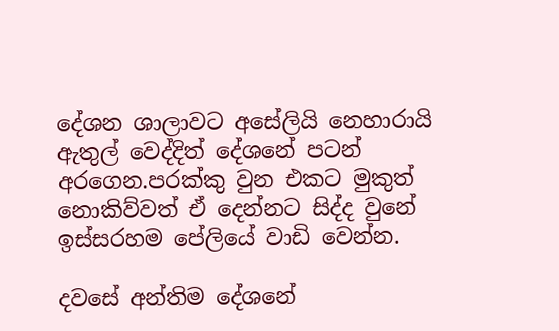දේශන ශාලාවට අසේලියි නෙහාරායි ඇතුල් වෙද්දිත් දේශනේ පටන් අරගෙන.පරක්කු වුන එකට මුකුත් නොකිව්වත් ඒ දෙන්නට සිද්ද වුනේ ඉස්සරහම පේලියේ වාඩි වෙන්න.

දවසේ අන්තිම දේශනේ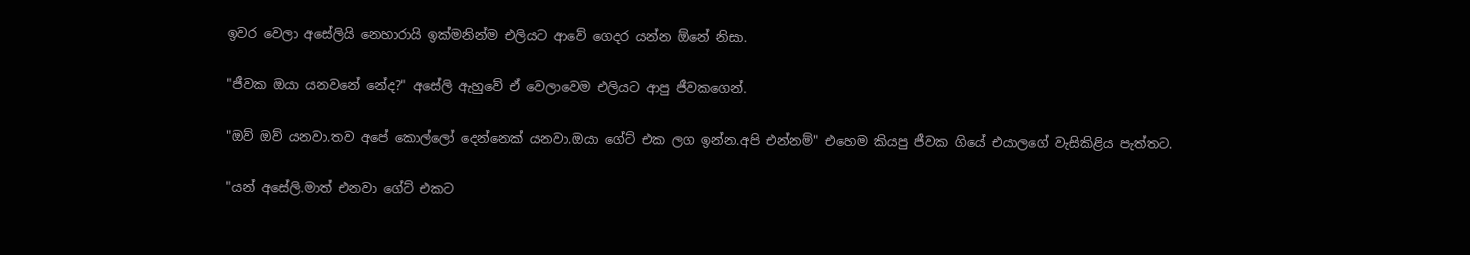ඉවර වෙලා අසේලියි නෙහාරායි ඉක්මනින්ම එලියට ආවේ ගෙදර යන්න ඕනේ නිසා.

"ජීවක ඔයා යනවනේ නේද?" අසේලි ඇහුවේ ඒ වෙලාවෙම එලියට ආපු ජීවකගෙන්.

"ඔව් ඔව් යනවා.තව අපේ කොල්ලෝ දෙන්නෙක් යනවා.ඔයා ගේට් එක ලග ඉන්න.අපි එන්නම්" එහෙම කියපු ජීවක ගියේ එයාලගේ වැසිකිළිය පැත්තට.

"යන් අසේලි.මාත් එනවා ගේට් එකට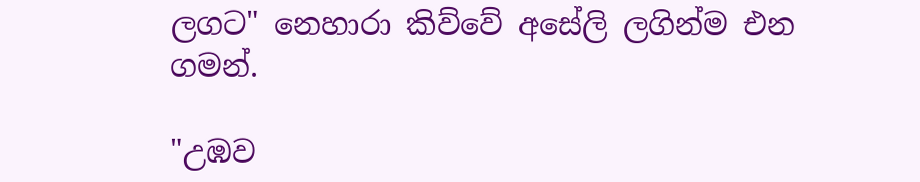ලගට" නෙහාරා කිව්වේ අසේලි ලගින්ම එන ගමන්.

"උඹව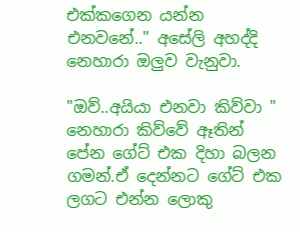එක්කගෙන යන්න එනවනේ.." අසේලි අහද්දි නෙහාරා ඔලුව වැනුවා.

"ඔව්..අයියා එනවා කිව්වා " නෙහාරා කිව්වේ ඈතින් පේන ගේට් එක දිහා බලන ගමන්.ඒ දෙන්නට ගේට් එක ලගට එන්න ලොකු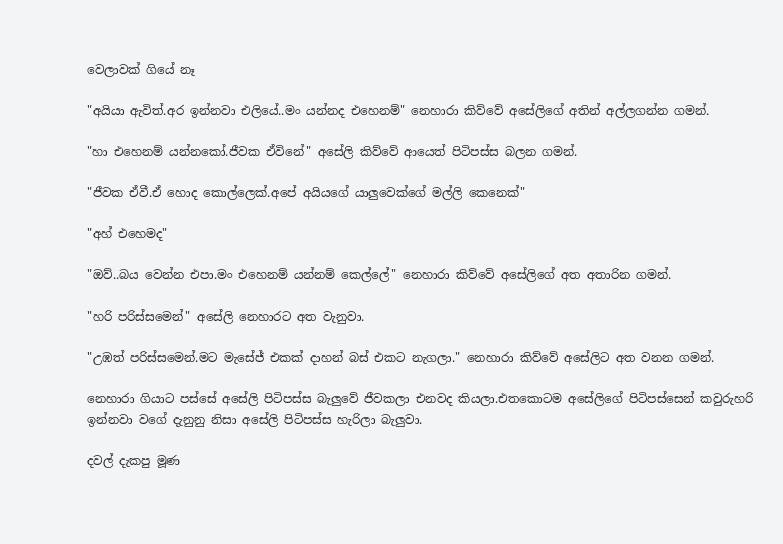වෙලාවක් ගියේ නෑ

"අයියා ඇවිත්.අර ඉන්නවා එලියේ..මං යන්නද එහෙනම්" නෙහාරා කිව්වේ අසේලිගේ අතින් අල්ලගන්න ගමන්.

"හා එහෙනම් යන්නකෝ.ජීවක ඒවිනේ" අසේලි කිව්වේ ආයෙත් පිටිපස්ස බලන ගමන්.

"ජීවක ඒවී.ඒ හොද කොල්ලෙක්.අපේ අයියගේ යාලුවෙක්ගේ මල්ලි කෙනෙක්"

"අහ් එහෙමද"

"ඔව්..බය වෙන්න එපා.මං එහෙනම් යන්නම් කෙල්ලේ" නෙහාරා කිව්වේ අසේලිගේ අත අතාරින ගමන්.

"හරි පරිස්සමෙන්" අසේලි නෙහාරට අත වැනුවා.

"උඹත් පරිස්සමෙන්.මට මැසේජ් එකක් දාහන් බස් එකට නැගලා." නෙහාරා කිව්වේ අසේලිට අත වනන ගමන්.

නෙහාරා ගියාට පස්සේ අසේලි පිටිපස්ස බැලුවේ ජීවකලා එනවද කියලා.එතකොටම අසේලිගේ පිටිපස්සෙන් කවුරුහරි ඉන්නවා වගේ දැනුනු නිසා අසේලි පිටිපස්ස හැරිලා බැලුවා.

දවල් දැකපු මූණ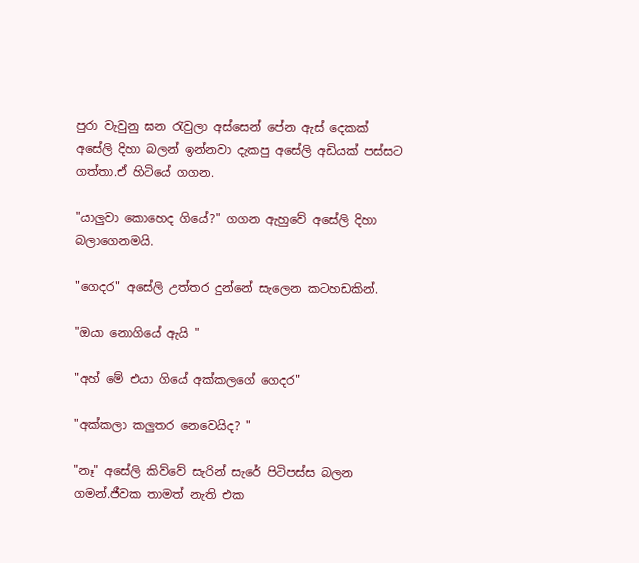පුරා වැවුනු ඝන රැවුලා අස්සෙන් පේන ඇස් දෙකක් අසේලි දිහා බලන් ඉන්නවා දැකපු අසේලි අඩියක් පස්සට ගත්තා.ඒ හිටියේ ගගන.

"යාලුවා කොහෙද ගියේ?" ගගන ඇහුවේ අසේලි දිහා බලාගෙනමයි.

"ගෙදර" අසේලි උත්තර දුන්නේ සැලෙන කටහඩකින්.

"ඔයා නොගියේ ඇයි "

"අහ් මේ එයා ගියේ අක්කලගේ ගෙදර"

"අක්කලා කලුතර නෙවෙයිද? "

"නෑ" අසේලි කිව්වේ සැරින් සැරේ පිටිපස්ස බලන ගමන්.ජීවක තාමත් නැති එක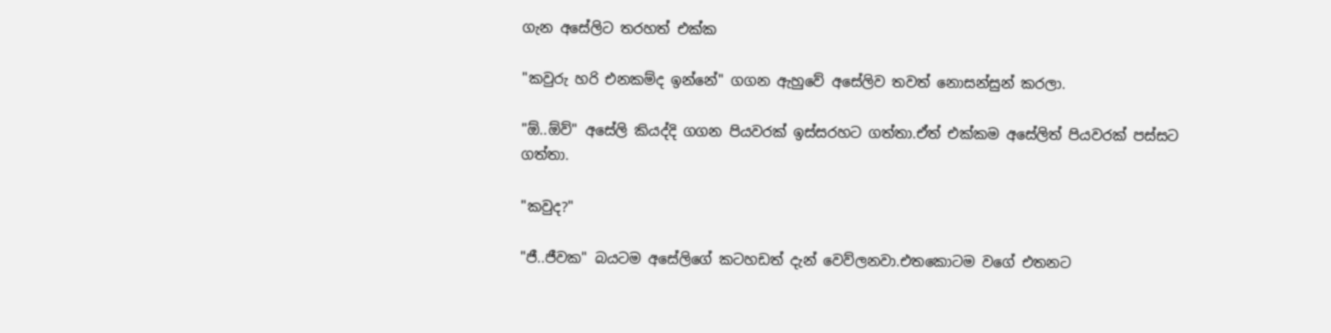ගැන අසේලිට තරහත් එක්ක

"කවුරු හරි එනකම්ද ඉන්නේ" ගගන ඇහුවේ අසේලිව තවත් නොසන්සුන් කරලා.

"ඕ..ඕව්" අසේලි කියද්දි ගගන පියවරක් ඉස්සරහට ගත්තා.ඒත් එක්කම අසේලිත් පියවරක් පස්සට ගත්තා.

"කවුද?"

"ජී..ජීවක" බයටම අසේලිගේ කටහඩත් දැන් වෙව්ලනවා.එතකොටම වගේ එතනට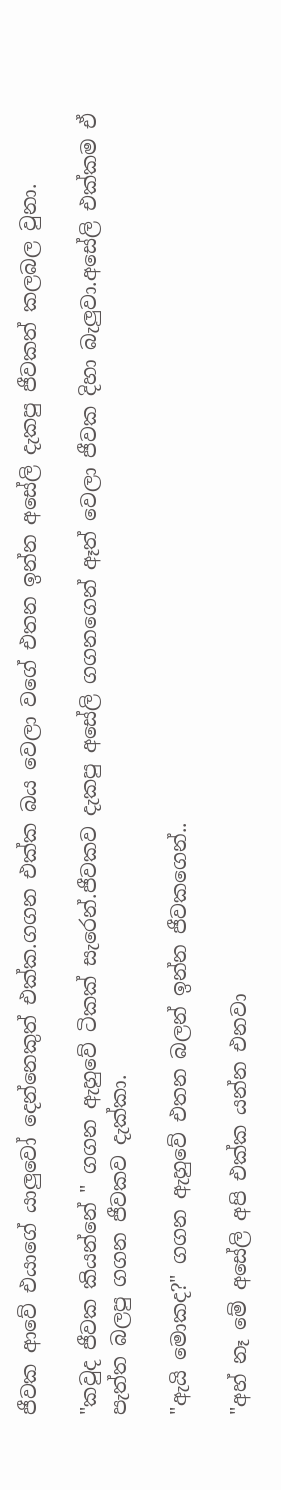ජීවක ආවේ එයාගේ යාලුවෝ දෙන්නෙකුත් එක්ක.ගගන එක්ක බය වෙලා වගේ එතන ඉන්න අසේලි දැකපු ජීවකත් කලබල වුනා.

"කවුද ජීවක කියන්නේ " ගගන ඇහුවේ ටිකක් සැරෙන්.ජීවකව දැකපු අසේලි ගගනගෙන් ඈත් වෙලා ජීවක දිහා බැලුවා.අසේලි එක්කම ඒ පැත්ත බලපු ගගන ජීවකව දැක්කා.

"ඇයි මොකද?" ගගන ඇහුවේ එතන බලන් ඉන්න ජීවකගෙන්..

"අහ් නෑ මේ අසේලි අපි එක්ක යන්න එනවා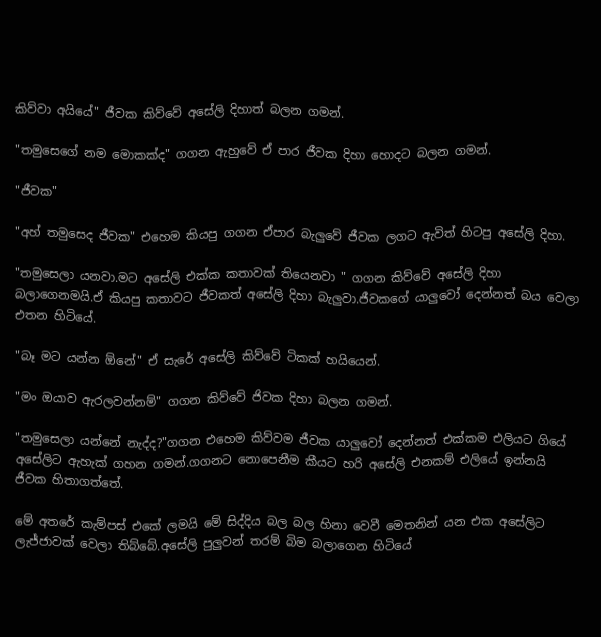කිව්වා අයියේ" ජීවක කිව්වේ අසේලි දිහාත් බලන ගමන්.

"තමුසෙගේ නම මොකක්ද" ගගන ඇහුවේ ඒ පාර ජීවක දිහා හොදට බලන ගමන්.

"ජීවක"

"අහ් තමුසෙද ජීවක" එහෙම කියපු ගගන ඒපාර බැලුවේ ජීවක ලගට ඇවිත් හිටපු අසේලි දිහා.

"තමුසෙලා යනවා.මට අසේලි එක්ක කතාවක් තියෙනවා " ගගන කිව්වේ අසේලි දිහා බලාගෙනමයි.ඒ කියපු කතාවට ජීවකත් අසේලි දිහා බැලුවා.ජීවකගේ යාලුවෝ දෙන්නත් බය වෙලා එතන හිටියේ.

"බෑ මට යන්න ඕනේ" ඒ සැරේ අසේලි කිව්වේ ටිකක් හයියෙන්.

"මං ඔයාව ඇරලවන්නම්" ගගන කිව්වේ ජිවක දිහා බලන ගමන්.

"තමුසෙලා යන්නේ නැද්ද?"ගගන එහෙම කිව්වම ජීවක යාලුවෝ දෙන්නත් එක්කම එලියට ගියේ අසේලිට ඇහැක් ගහන ගමන්.ගගනට නොපෙනීම කීයට හරි අසේලි එනකම් එලියේ ඉන්නයි ජීවක හිතාගත්තේ.

මේ අතරේ කැම්පස් එකේ ලමයි මේ සිද්දිය බල බල හිනා වෙවී මෙතනින් යන එක අසේලිට ලැජ්ජාවක් වෙලා තිබ්බේ.අසේලි පුලුවන් තරම් බිම බලාගෙන හිටියේ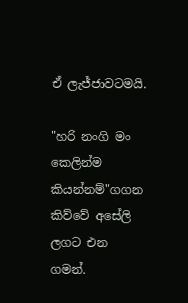ඒ ලැජ්ජාවටමයි.

"හරි නංගි මං කෙලින්ම කියන්නම්"ගගන කිව්වේ අසේලි ලගට එන ගමන්.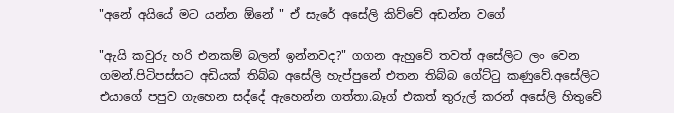"අනේ අයියේ මට යන්න ඕනේ " ඒ සැරේ අසේලි කිව්වේ අඩන්න වගේ

"ඇයි කවුරු හරි එනකම් බලන් ඉන්නවද?" ගගන ඇහුවේ තවත් අසේලිට ලං වෙන ගමන්.පිටිපස්සට අඩියක් තිබ්බ අසේලි හැප්පුනේ එතන තිබ්බ ගේට්ටු කණුවේ.අසේලිට එයාගේ පපුව ගැහෙන සද්දේ ඇහෙන්න ගත්තා.බෑග් එකත් තුරුල් කරන් අසේලි හිතුවේ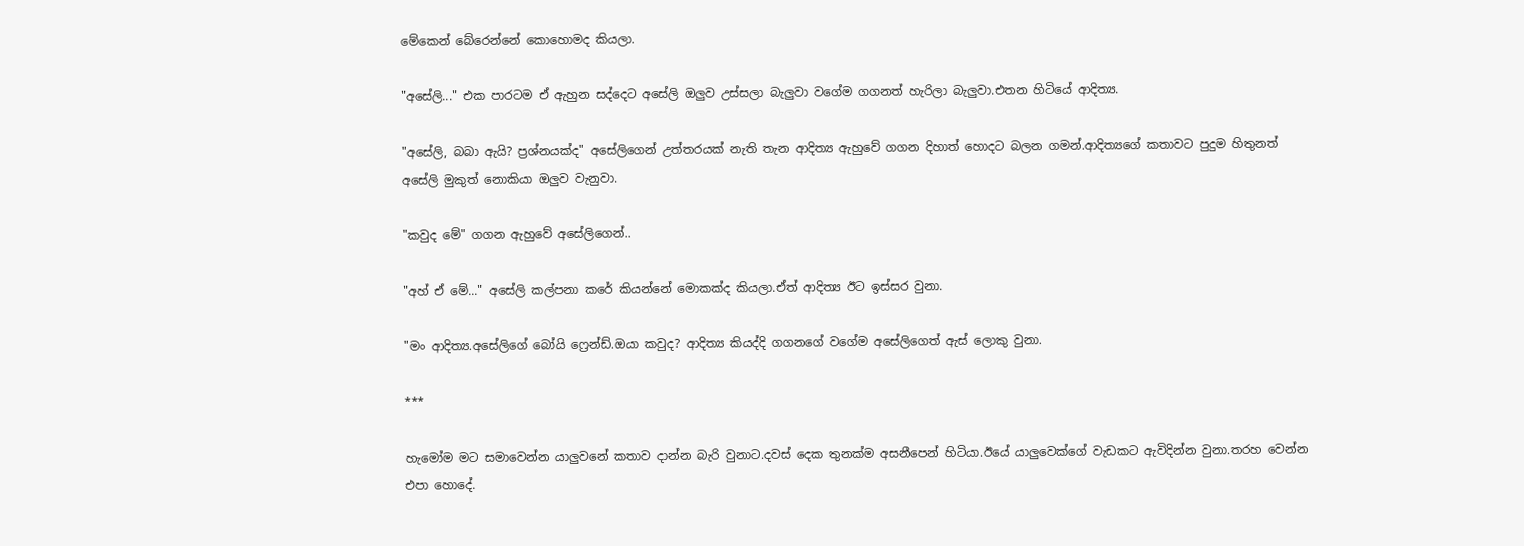මේකෙන් බේරෙන්නේ කොහොමද කියලා.

"අසේලි..." එක පාරටම ඒ ඇහුන සද්දෙට අසේලි ඔලුව උස්සලා බැලුවා වගේම ගගනත් හැරිලා බැලුවා.එතන හිටියේ ආදිත්‍ය.

"අසේලි, බබා ඇයි? ප්‍රශ්නයක්ද" අසේලිගෙන් උත්තරයක් නැති තැන ආදිත්‍ය ඇහුවේ ගගන දිහාත් හොදට බලන ගමන්.ආදිත්‍යගේ කතාවට පුදුම හිතුනත් අසේලි මුකුත් නොකියා ඔලුව වැනුවා.

"කවුද මේ" ගගන ඇහුවේ අසේලිගෙන්..

"අහ් ඒ මේ..." අසේලි කල්පනා කරේ කියන්නේ මොකක්ද කියලා.ඒත් ආදිත්‍ය ඊට ඉස්සර වුනා.

"මං ආදිත්‍ය.අසේලිගේ බෝයි ෆ්‍රෙන්ඩ්.ඔයා කවුද? ආදිත්‍ය කියද්දි ගගනගේ වගේම අසේලිගෙත් ඇස් ලොකු වුනා.

***

හැමෝම මට සමාවෙන්න යාලුවනේ කතාව දාන්න බැරි වුනාට.දවස් දෙක තුනක්ම අසනීපෙන් හිටියා.ඊයේ යාලුවෙක්ගේ වැඩකට ඇවිදින්න වුනා.තරහ වෙන්න එපා හොදේ.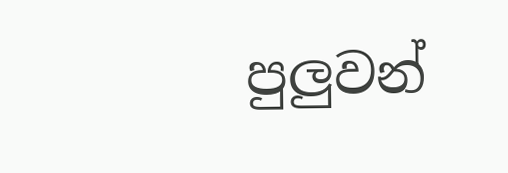පුලුවන්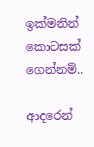ඉක්මනින් කොටසක් ගෙන්නම්..

ආදරෙන්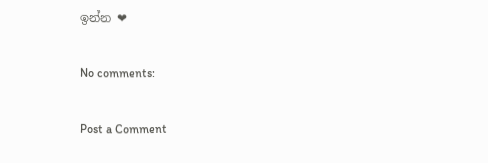ඉන්න ❤

No comments:

Post a Comment